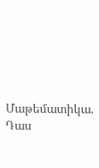Մաթեմատիկա. Դաս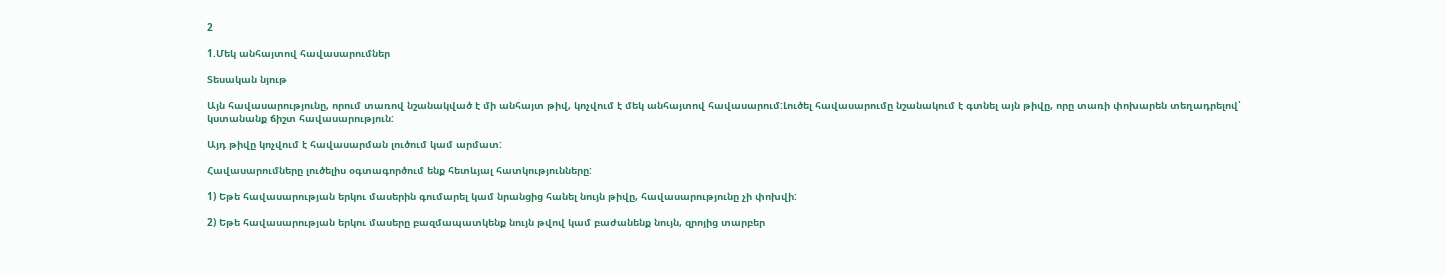2

1.Մեկ անհայտով հավասարումներ

Տեսական նյութ

Այն հավասարությունը, որում տառով նշանակված է մի անհայտ թիվ, կոչվում է մեկ անհայտով հավասարում:Լուծել հավասարումը նշանակում է գտնել այն թիվը, որը տառի փոխարեն տեղադրելով՝ կստանանք ճիշտ հավասարություն:

Այդ թիվը կոչվում է հավասարման լուծում կամ արմատ:

Հավասարումները լուծելիս օգտագործում ենք հետևյալ հատկությունները:

1) Եթե հավասարության երկու մասերին գումարել կամ նրանցից հանել նույն թիվը, հավասարությունը չի փոխվի:

2) Եթե հավասարության երկու մասերը բազմապատկենք նույն թվով կամ բաժանենք նույն, զրոյից տարբեր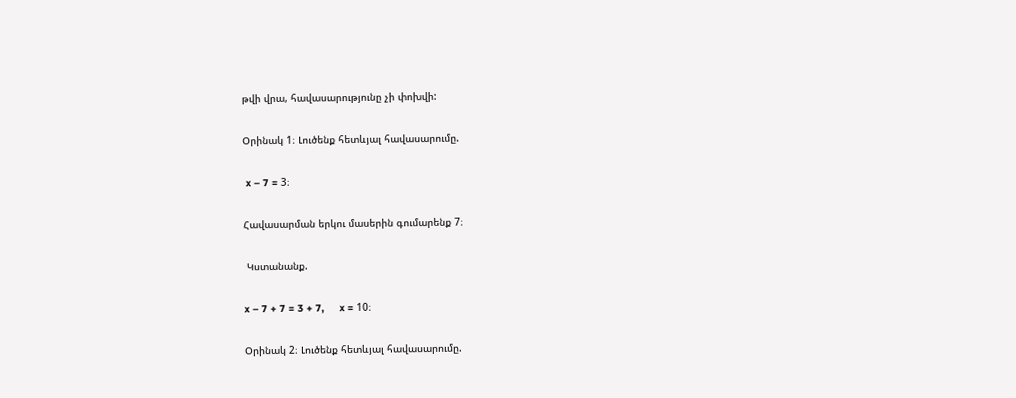թվի վրա, հավասարությունը չի փոխվի:

Օրինակ 1։ Լուծենք հետևյալ հավասարումը.

 x – 7 = 3։

Հավասարման երկու մասերին գումարենք 7։

 Կստանանք.

x – 7 + 7 = 3 + 7,     x = 10։

Օրինակ 2։ Լուծենք հետևյալ հավասարումը.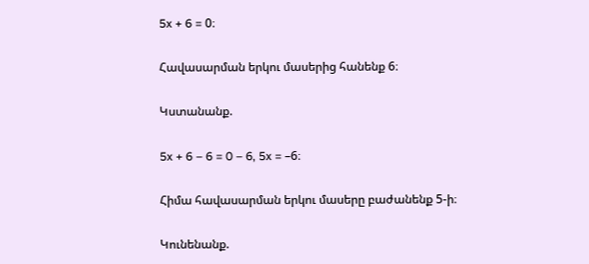5x + 6 = 0։

Հավասարման երկու մասերից հանենք 6։

Կստանանք.

5x + 6 – 6 = 0 – 6, 5x = –6։

Հիմա հավասարման երկու մասերը բաժանենք 5-ի։

Կունենանք.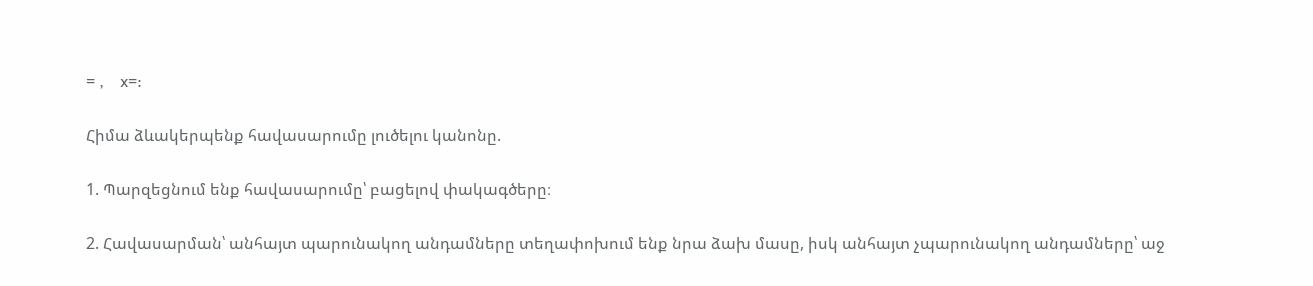= ,    x=:

Հիմա ձևակերպենք հավասարումը լուծելու կանոնը.

1. Պարզեցնում ենք հավասարումը՝ բացելով փակագծերը։

2. Հավասարման՝ անհայտ պարունակող անդամները տեղափոխում ենք նրա ձախ մասը, իսկ անհայտ չպարունակող անդամները՝ աջ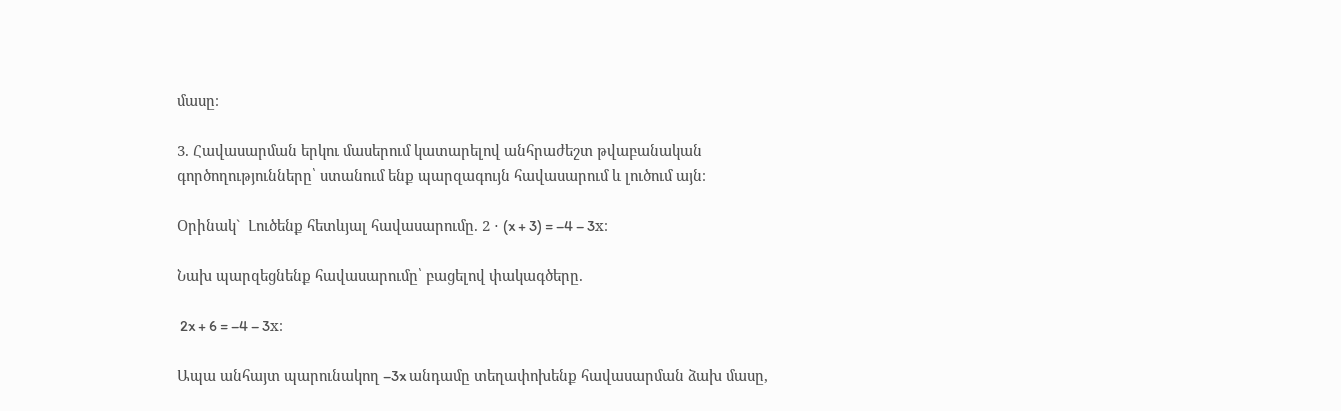մասը։

3. Հավասարման երկու մասերում կատարելով անհրաժեշտ թվաբանական գործողությունները՝ ստանում ենք պարզագույն հավասարում և լուծում այն։

Օրինակ`  Լուծենք հետևյալ հավասարումը. 2 ⋅ (x + 3) = –4 – 3x։

Նախ պարզեցնենք հավասարումը՝ բացելով փակագծերը.

 2x + 6 = –4 – 3x։

Ապա անհայտ պարունակող –3x անդամը տեղափոխենք հավասարման ձախ մասը,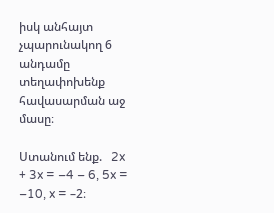իսկ անհայտ չպարունակող 6 անդամը տեղափոխենք հավասարման աջ մասը։

Ստանում ենք.   2x + 3x = –4 – 6, 5x = –10, x = –2։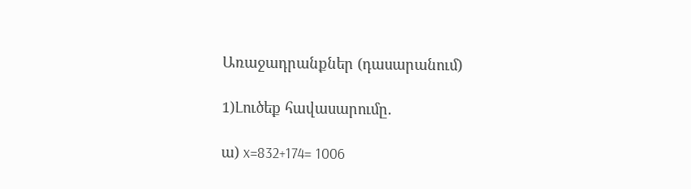Առաջադրանքներ (դասարանում)

1)Լուծեք հավասարումը.

ա) x=832+174= 1006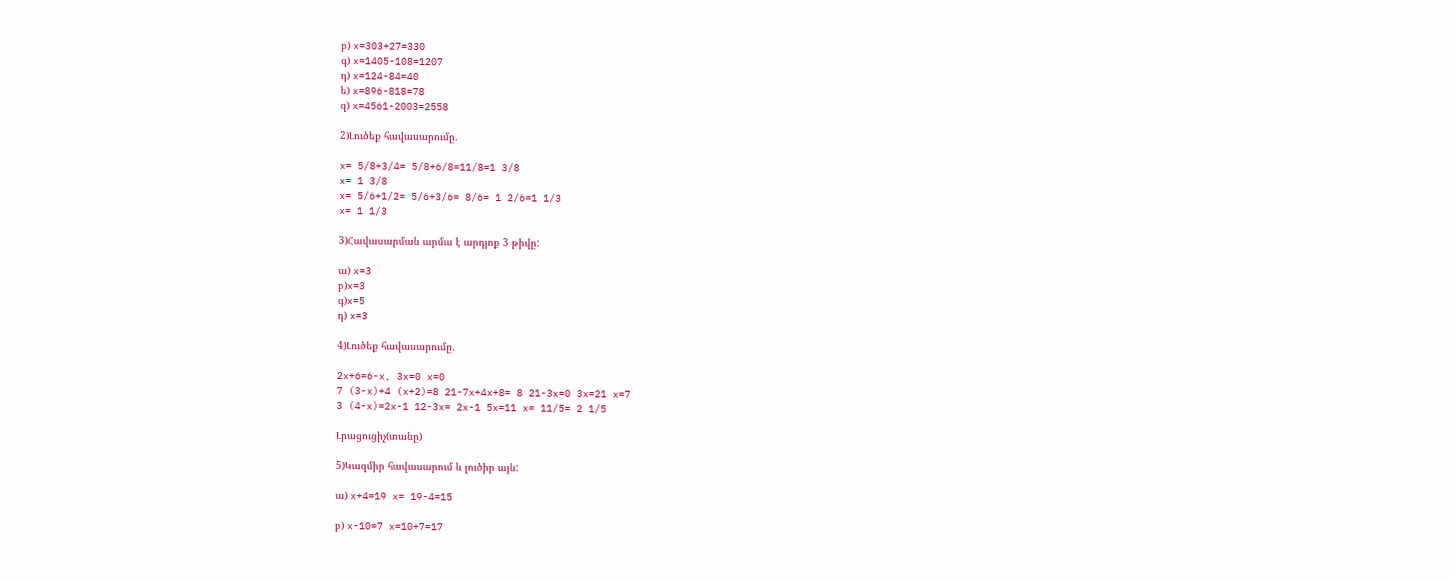բ) x=303+27=330
գ) x=1405-108=1207
դ) x=124-84=40
ե) x=896-818=78
զ) x=4561-2003=2558

2)Լուծեք հավասարումը.

x= 5/8+3/4= 5/8+6/8=11/8=1 3/8
x= 1 3/8
x= 5/6+1/2= 5/6+3/6= 8/6= 1 2/6=1 1/3
x= 1 1/3

3)Հավասարման արմա է արդյոք 3 թիվը:

ա) x=3
բ)x=3
գ)x=5
դ) x=3

4)Լուծեք հավասարումը.

2x+6=6-x, 3x=0 x=0
7 (3-x)+4 (x+2)=8 21-7x+4x+8= 8 21-3x=0 3x=21 x=7
3 (4-x)=2x-1 12-3x= 2x-1 5x=11 x= 11/5= 2 1/5

Լրացուցիչ(տանը)

5)Կազմիր հավասարում և լուծիր այն:

ա) x+4=19 x= 19-4=15

բ) x-10=7 x=10+7=17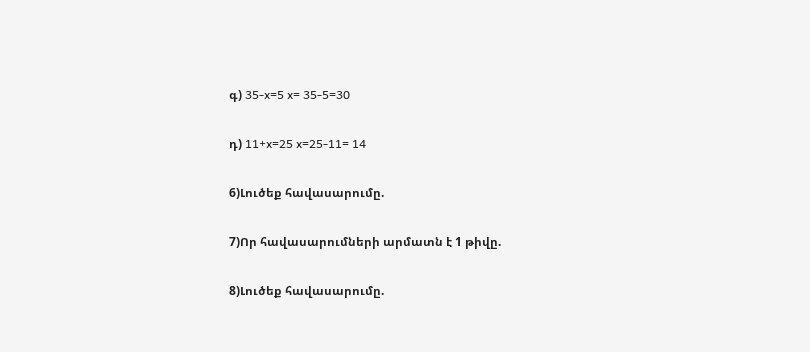գ) 35-x=5 x= 35-5=30

դ) 11+x=25 x=25-11= 14

6)Լուծեք հավասարումը.

7)Որ հավասարումների արմատն է 1 թիվը.

8)Լուծեք հավասարումը.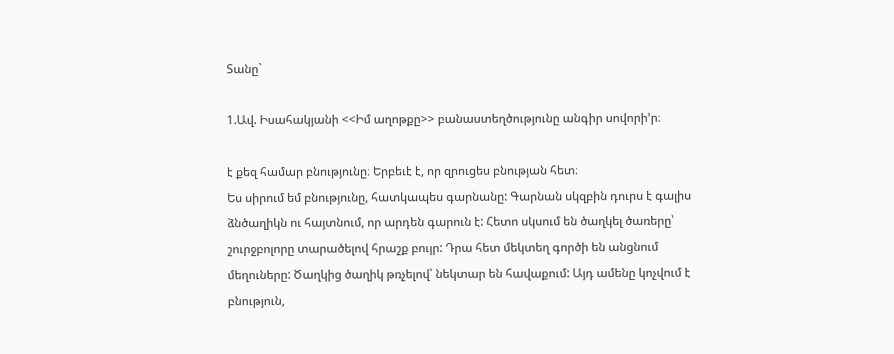Տանը`

1.Ավ. Իսահակյանի <<Իմ աղոթքը>> բանաստեղծությունը անգիր սովորի’ր։

է քեզ համար բնությունը։ Երբեւէ է, որ զրուցես բնության հետ։
Ես սիրում եմ բնությունը, հատկապես գարնանը: Գարնան սկզբին դուրս է գալիս ձնծաղիկն ու հայտնում, որ արդեն գարուն է: Հետո սկսում են ծաղկել ծառերը՝ շուրջբոլորը տարածելով հրաշք բույր: Դրա հետ մեկտեղ գործի են անցնում մեղուները: Ծաղկից ծաղիկ թռչելով՝ նեկտար են հավաքում: Այդ ամենը կոչվում է բնություն,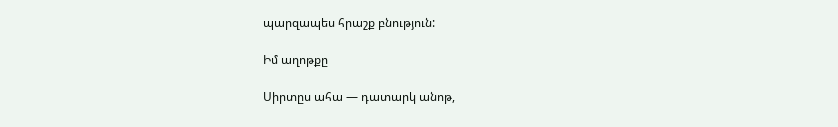պարզապես հրաշք բնություն:

Իմ աղոթքը

Սիրտըս ահա — դատարկ անոթ,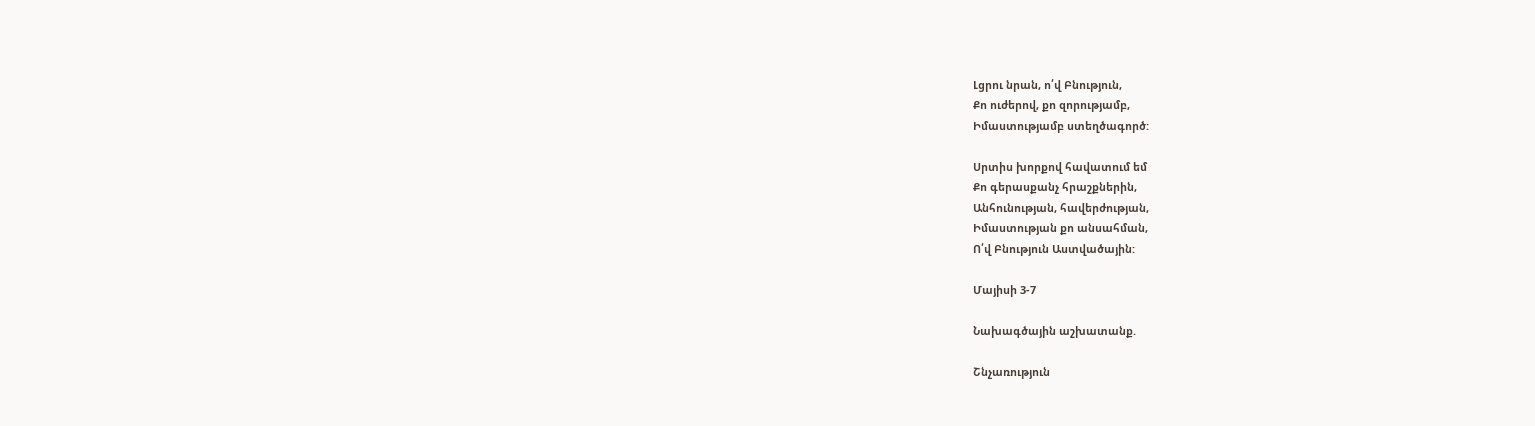Լցրու նրան, ո՛վ Բնություն,
Քո ուժերով, քո զորությամբ,
Իմաստությամբ ստեղծագործ:

Սրտիս խորքով հավատում եմ
Քո գերասքանչ հրաշքներին,
Անհունության, հավերժության,
Իմաստության քո անսահման,
Ո՛վ Բնություն Աստվածային:

Մայիսի 3-7

Նախագծային աշխատանք.

Շնչառություն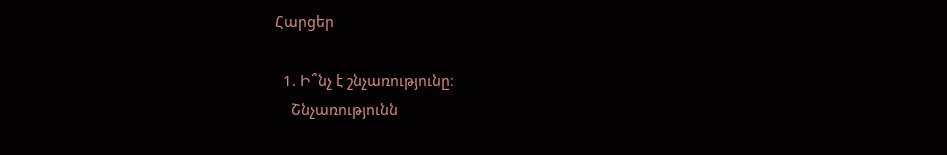Հարցեր

  1. Ի՞նչ է շնչառությունը։
    Շնչառությունն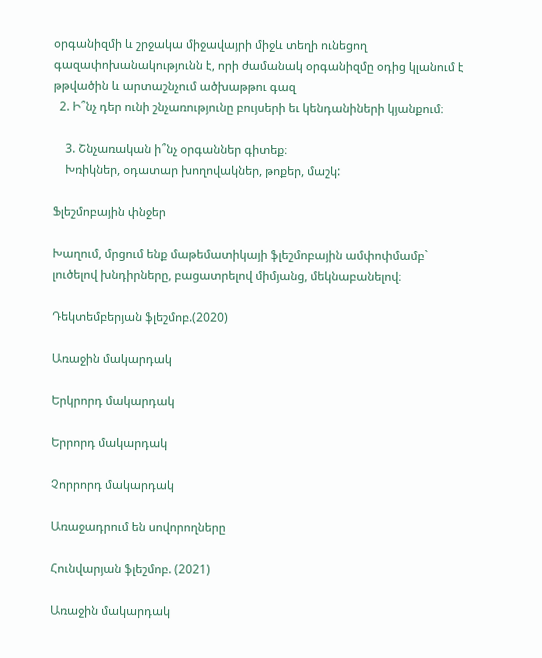օրգանիզմի և շրջակա միջավայրի միջև տեղի ունեցող գազափոխանակությունն է, որի ժամանակ օրգանիզմը օդից կլանում է թթվածին և արտաշնչում ածխաթթու գազ
  2. Ի՞նչ դեր ունի շնչառությունը բույսերի եւ կենդանիների կյանքում։

    3. Շնչառական ի՞նչ օրգաններ գիտեք։
    Խռիկներ, օդատար խողովակներ, թոքեր, մաշկ:

Ֆլեշմոբային փնջեր

Խաղում, մրցում ենք մաթեմատիկայի ֆլեշմոբային ամփոփմամբ` լուծելով խնդիրները, բացատրելով միմյանց, մեկնաբանելով։

Դեկտեմբերյան ֆլեշմոբ.(2020)

Առաջին մակարդակ

Երկրորդ մակարդակ

Երրորդ մակարդակ

Չորրորդ մակարդակ

Առաջադրում են սովորողները

Հունվարյան ֆլեշմոբ. (2021)

Առաջին մակարդակ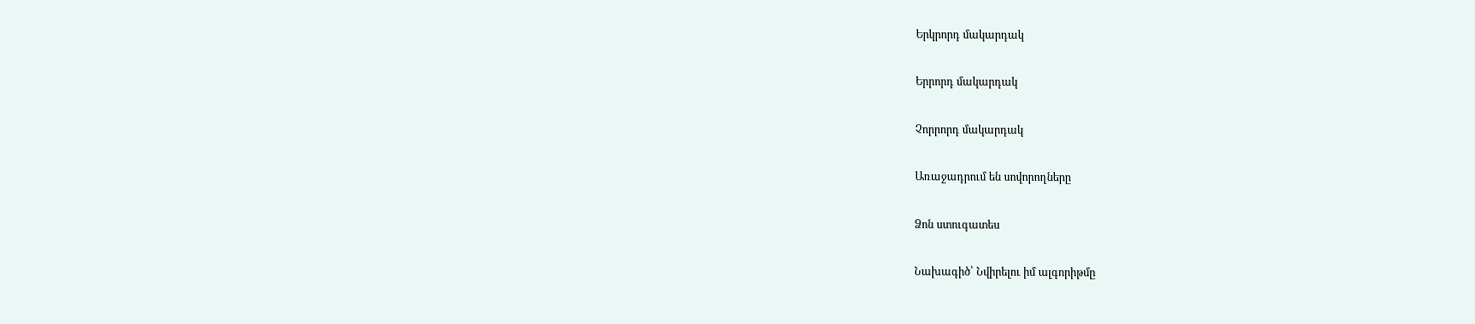Երկրորդ մակարդակ

Երրորդ մակարդակ

Չորրորդ մակարդակ

Առաջադրում են սովորողները

Ձոն ստուգատես

Նախագիծ՝ Նվիրելու իմ ալգորիթմը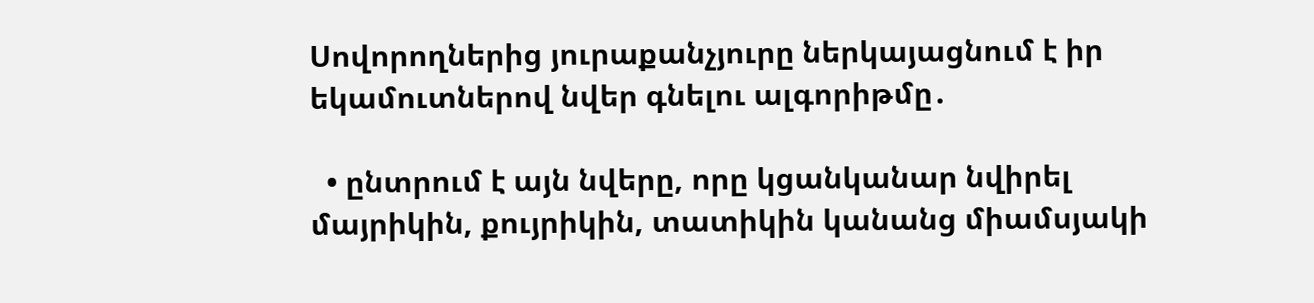Սովորողներից յուրաքանչյուրը ներկայացնում է իր եկամուտներով նվեր գնելու ալգորիթմը․

  • ընտրում է այն նվերը, որը կցանկանար նվիրել մայրիկին, քույրիկին, տատիկին կանանց միամսյակի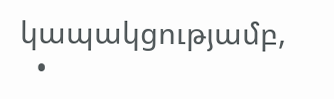կապակցությամբ,
  •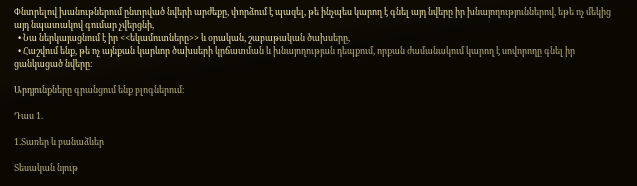Փնտրելով խանութներում ընտրված նվերի արժեքը, փորձում է պազել, թե ինչպես կարող է գնել այդ նվերը իր խնայողություններով, եթե ոչ մեկից այդ նպատակով գումար չվերցնի,
  • Նա ներկայացնում է իր <<եկամուտները>> և օրական, շաբաթական ծախսերը,
  • Հաշվում ենք, թե ոչ այնքան կարևոր ծախսերի կրճատման և խնայողության դեպքում, որքան ժամանակում կարող է սովորողը գնել իր ցանկացած նվերը։

Արդյունքները գրանցում ենք բլոգներում։

Դաս 1.

1.Տառեր և բանաձևեր

Տեսական նյութ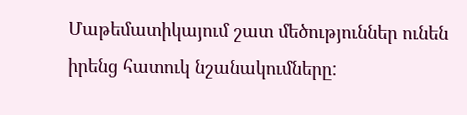Մաթեմատիկայում շատ մեծություններ ունեն իրենց հատուկ նշանակումները: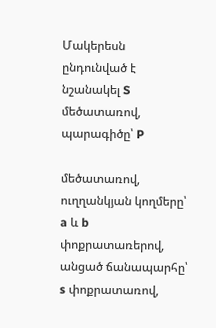Մակերեսն ընդունված է նշանակել S մեծատառով, պարագիծը՝ P

մեծատառով, ուղղանկյան կողմերը՝ a և b փոքրատառերով, անցած ճանապարհը՝ s փոքրատառով,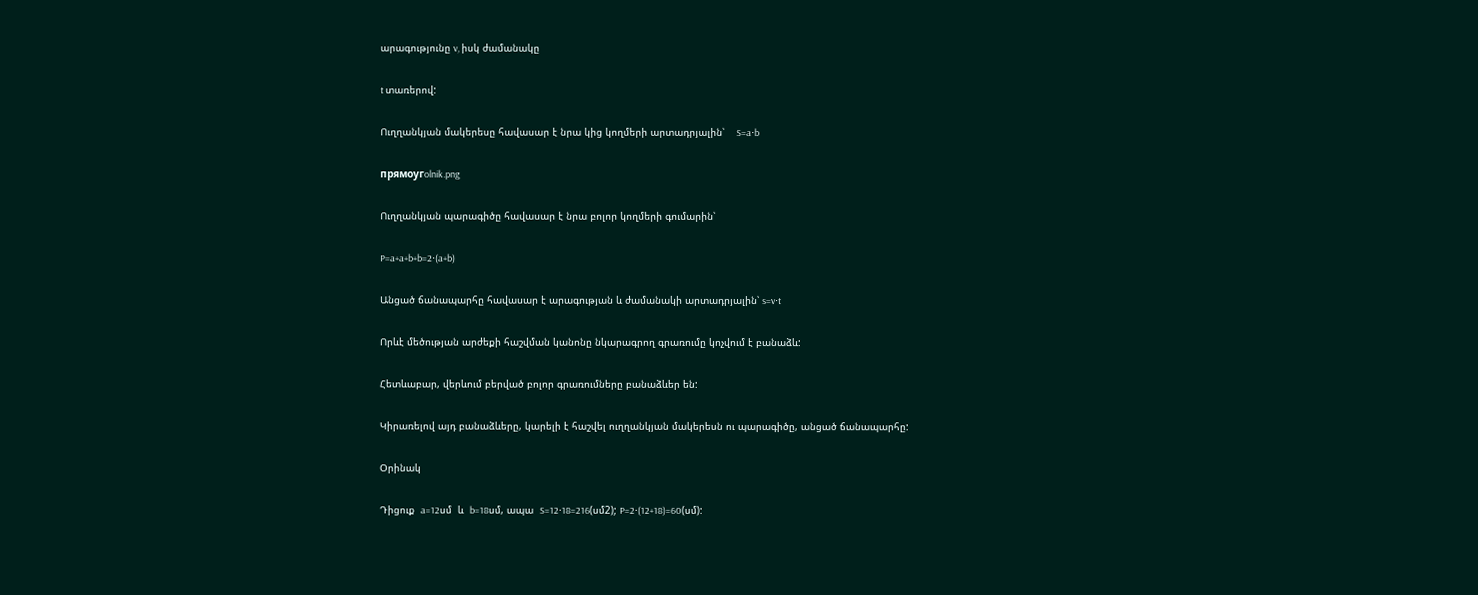արագությունը v, իսկ ժամանակը

t տառերով:

Ուղղանկյան մակերեսը հավասար է նրա կից կողմերի արտադրյալին՝    S=a⋅b

прямоугolnik.png

Ուղղանկյան պարագիծը հավասար է նրա բոլոր կողմերի գումարին՝

P=a+a+b+b=2⋅(a+b)

Անցած ճանապարհը հավասար է արագության և ժամանակի արտադրյալին՝ s=v⋅t

Որևէ մեծության արժեքի հաշվման կանոնը նկարագրող գրառումը կոչվում է բանաձև:

Հետևաբար, վերևում բերված բոլոր գրառումները բանաձևեր են:

Կիրառելով այդ բանաձևերը, կարելի է հաշվել ուղղանկյան մակերեսն ու պարագիծը, անցած ճանապարհը:

Օրինակ

Դիցուք  a=12սմ  և  b=18սմ, ապա  S=12⋅18=216(սմ2); P=2⋅(12+18)=60(սմ):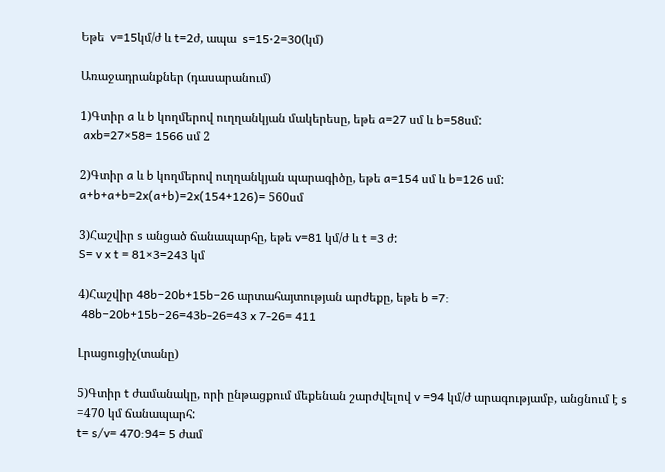Եթե  v=15կմ/ժ և t=2ժ, ապա  s=15⋅2=30(կմ)

Առաջադրանքներ (դասարանում)

1)Գտիր a և b կողմերով ուղղանկյան մակերեսը, եթե a=27 սմ և b=58սմ:
 axb=27×58= 1566 սմ 2

2)Գտիր a և b կողմերով ուղղանկյան պարագիծը, եթե a=154 սմ և b=126 սմ:
a+b+a+b=2x(a+b)=2x(154+126)= 560սմ

3)Հաշվիր s անցած ճանապարհը, եթե v=81 կմ/ժ և t =3 ժ:
S= v x t = 81×3=243 կմ

4)Հաշվիր 48b−20b+15b−26 արտահայտության արժեքը, եթե b =7:
 48b−20b+15b−26=43b-26=43 x 7-26= 411

Լրացուցիչ(տանը)

5)Գտիր t ժամանակը, որի ընթացքում մեքենան շարժվելով v =94 կմ/ժ արագությամբ, անցնում է s =470 կմ ճանապարհ:
t= s/v= 470:94= 5 ժամ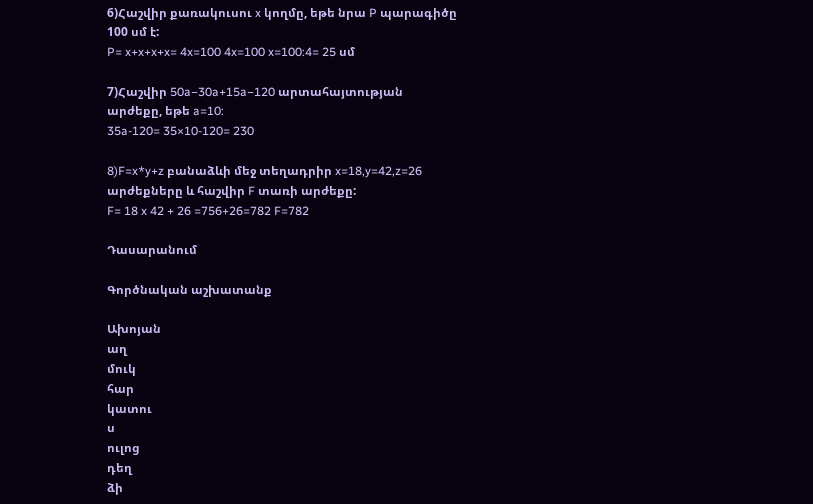6)Հաշվիր քառակուսու x կողմը, եթե նրա P պարագիծը 100 սմ է:
P= x+x+x+x= 4x=100 4x=100 x=100:4= 25 սմ

7)Հաշվիր 50a−30a+15a−120 արտահայտության արժեքը, եթե a=10:
35a-120= 35×10-120= 230

8)F=x*y+z բանաձևի մեջ տեղադրիր x=18,y=42,z=26 արժեքները և հաշվիր F տառի արժեքը:
F= 18 x 42 + 26 =756+26=782 F=782

Դասարանում

Գործնական աշխատանք

Ախոյան
աղ
մուկ
հար
կատու
ս
ուլոց
դեղ
ձի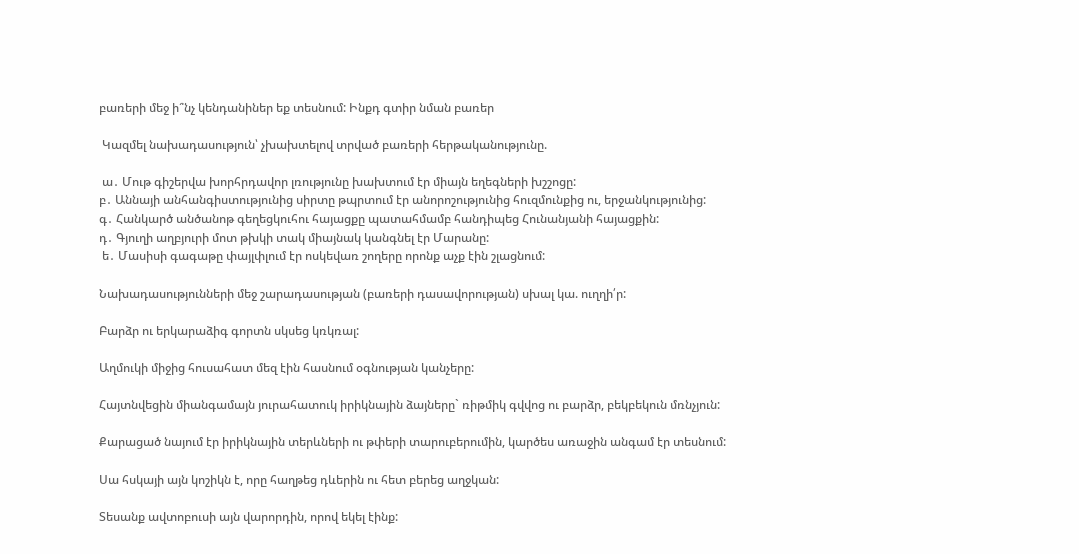բառերի մեջ ի՞նչ կենդանիներ եք տեսնում: Ինքդ գտիր նման բառեր

 Կազմել նախադասություն՝ չխախտելով տրված բառերի հերթականությունը.

 ա․ Մութ գիշերվա խորհրդավոր լռությունը խախտում էր միայն եղեգների խշշոցը:
բ․ Աննայի անհանգիստությունից սիրտը թպրտում էր անորոշությունից հուզմունքից ու, երջանկությունից:
գ․ Հանկարծ անծանոթ գեղեցկուհու հայացքը պատահմամբ հանդիպեց Հունանյանի հայացքին:
դ․ Գյուղի աղբյուրի մոտ թխկի տակ միայնակ կանգնել էր Մարանը:
 ե․ Մասիսի գագաթը փայլփլում էր ոսկեվառ շողերը որոնք աչք էին շլացնում:

Նախադասությունների մեջ շարադասության (բառերի դասավորության) սխալ կա. ուղղի՛ր:

Բարձր ու երկարաձիգ գորտն սկսեց կռկռալ:

Աղմուկի միջից հուսահատ մեզ էին հասնում օգնության կանչերը:

Հայտնվեցին միանգամայն յուրահատուկ իրիկնային ձայները` ռիթմիկ գվվոց ու բարձր, բեկբեկուն մռնչյուն:

Քարացած նայում էր իրիկնային տերևների ու թփերի տարուբերումին, կարծես առաջին անգամ էր տեսնում:

Սա հսկայի այն կոշիկն է, որը հաղթեց դևերին ու հետ բերեց աղջկան:

Տեսանք ավտոբուսի այն վարորդին, որով եկել էինք: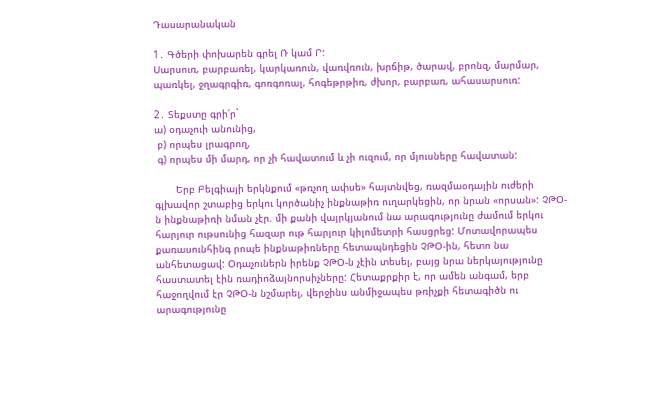Դասարանական

1․ Գծերի փոխարեն գրել Ռ կամ Ր:
Սարսուռ, բարբառել, կարկառուն, վառվռուն, խրճիթ, ծարավ, բրոնզ, մարմար, պառկել, ջղագրգիռ, գոռգոռալ, հոգեթրթիռ, ժխոր, բարբառ, ահասարսուռ:

2․ Տեքստը գրի՛ր`
ա) օդաչուի անունից,
 բ) որպես լրագրող,
 գ) որպես մի մարդ, որ չի հավատում և չի ուզում, որ մյուսները հավատան:

       Երբ Բելգիայի երկնքում «թռչող ափսե» հայտնվեց, ռազմաօդային ուժերի գլխավոր շտաբից երկու կործանիչ ինքնաթիռ ուղարկեցին, որ նրան «որսան»: ՉԹՕ-ն ինքնաթիռի նման չէր. մի քանի վայրկյանում նա արագությունը ժամում երկու հարյուր ութսունից հազար ութ հարյուր կիլոմետրի հասցրեց: Մոտավորապես քառասունհինգ րոպե ինքնաթիռները հետապնդեցին ՉԹՕ-ին, հետո նա անհետացավ: Օդաչուներն իրենք ՉԹՕ-ն չէին տեսել, բայց նրա ներկայությունը հաստատել էին ռադիոձայնորսիչները: Հետաքրքիր է, որ ամեն անգամ, երբ հաջողվում էր ՉԹՕ-ն նշմարել, վերջինս անմիջապես թռիչքի հետագիծն ու արագությունը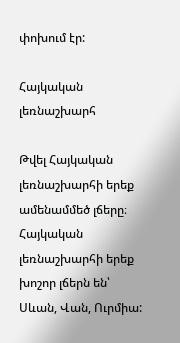փոխում էր:

Հայկական լեռնաշխարհ

Թվել Հայկական լեռնաշխարհի երեք ամենամմեծ լճերը։
Հայկական լեռնաշխարհի երեք խոշոր լճերն են՝ Սևան, Վան, Ուրմիա: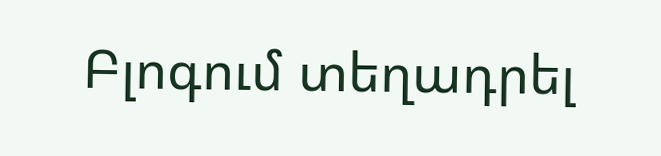Բլոգում տեղադրել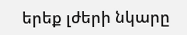երեք լժերի նկարը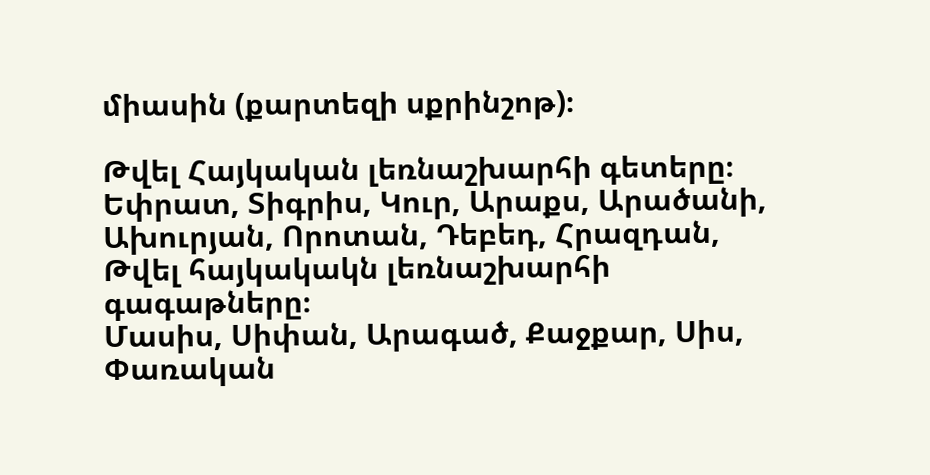միասին (քարտեզի սքրինշոթ)։

Թվել Հայկական լեռնաշխարհի գետերը։
Եփրատ, Տիգրիս, Կուր, Արաքս, Արածանի, Ախուրյան, Որոտան, Դեբեդ, Հրազդան,
Թվել հայկակակն լեռնաշխարհի գագաթները։
Մասիս, Սիփան, Արագած, Քաջքար, Սիս, Փառական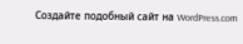Создайте подобный сайт на WordPress.com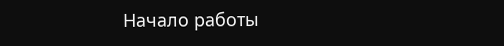Начало работы